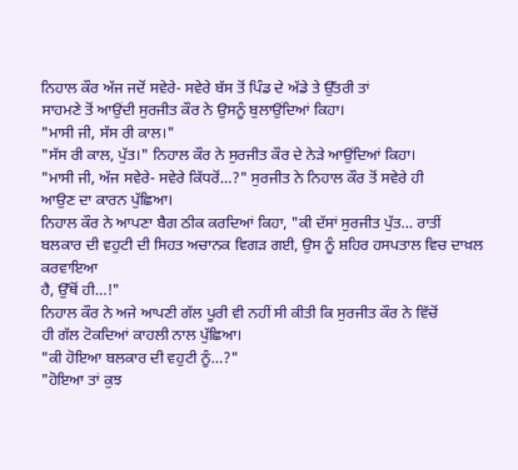ਨਿਹਾਲ ਕੌਰ ਅੱਜ ਜਦੋਂ ਸਵੇਰੇ- ਸਵੇਰੇ ਬੱਸ ਤੋਂ ਪਿੰਡ ਦੇ ਅੱਡੇ ਤੇ ਉੱਤਰੀ ਤਾਂ
ਸਾਹਮਣੇ ਤੋਂ ਆਉਂਦੀ ਸੁਰਜੀਤ ਕੌਰ ਨੇ ਉਸਨੂੰ ਬੁਲਾਉਂਦਿਆਂ ਕਿਹਾ।
"ਮਾਸੀ ਜੀ, ਸੱਸ ਰੀ ਕਾਲ।"
"ਸੱਸ ਰੀ ਕਾਲ, ਪੁੱਤ।" ਨਿਹਾਲ ਕੌਰ ਨੇ ਸੁਰਜੀਤ ਕੌਰ ਦੇ ਨੇੜੇ ਆਉਂਦਿਆਂ ਕਿਹਾ।
"ਮਾਸੀ ਜੀ, ਅੱਜ ਸਵੇਰੇ- ਸਵੇਰੇ ਕਿੱਧਰੋਂ...?" ਸੁਰਜੀਤ ਨੇ ਨਿਹਾਲ ਕੌਰ ਤੋਂ ਸਵੇਰੇ ਹੀ
ਆਉਣ ਦਾ ਕਾਰਨ ਪੁੱਛਿਆ।
ਨਿਹਾਲ ਕੌਰ ਨੇ ਆਪਣਾ ਬੈਗ ਠੀਕ ਕਰਦਿਆਂ ਕਿਹਾ, "ਕੀ ਦੱਸਾਂ ਸੁਰਜੀਤ ਪੁੱਤ... ਰਾਤੀਂ
ਬਲਕਾਰ ਦੀ ਵਹੁਟੀ ਦੀ ਸਿਹਤ ਅਚਾਨਕ ਵਿਗੜ ਗਈ, ਉਸ ਨੂੰ ਸ਼ਹਿਰ ਹਸਪਤਾਲ ਵਿਚ ਦਾਖ਼ਲ ਕਰਵਾਇਆ
ਹੈ, ਉੱਥੋਂ ਹੀ...!"
ਨਿਹਾਲ ਕੌਰ ਨੇ ਅਜੇ ਆਪਣੀ ਗੱਲ ਪੂਰੀ ਵੀ ਨਹੀਂ ਸੀ ਕੀਤੀ ਕਿ ਸੁਰਜੀਤ ਕੌਰ ਨੇ ਵਿੱਚੋਂ
ਹੀ ਗੱਲ ਟੋਕਦਿਆਂ ਕਾਹਲੀ ਨਾਲ ਪੁੱਛਿਆ।
"ਕੀ ਹੋਇਆ ਬਲਕਾਰ ਦੀ ਵਹੁਟੀ ਨੂੰ...?"
"ਹੋਇਆ ਤਾਂ ਕੁਝ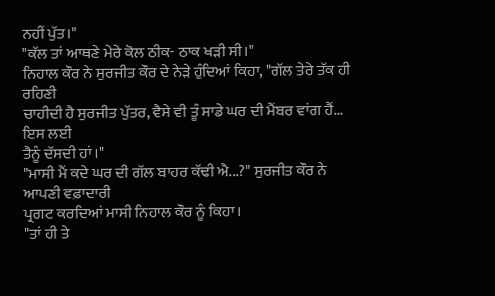ਨਹੀਂ ਪੁੱਤ।"
"ਕੱਲ ਤਾਂ ਆਥਣੇ ਮੇਰੇ ਕੋਲ ਠੀਕ- ਠਾਕ ਖੜੀ ਸੀ।"
ਨਿਹਾਲ ਕੌਰ ਨੇ ਸੁਰਜੀਤ ਕੌਰ ਦੇ ਨੇੜੇ ਹੁੰਦਿਆਂ ਕਿਹਾ, "ਗੱਲ ਤੇਰੇ ਤੱਕ ਹੀ ਰਹਿਣੀ
ਚਾਹੀਦੀ ਹੈ ਸੁਰਜੀਤ ਪੁੱਤਰ, ਵੈਸੇ ਵੀ ਤੂੰ ਸਾਡੇ ਘਰ ਦੀ ਮੈਂਬਰ ਵਾਂਗ ਹੈਂ... ਇਸ ਲਈ
ਤੈਨੂੰ ਦੱਸਦੀ ਹਾਂ।"
"ਮਾਸੀ ਮੈਂ ਕਦੇ ਘਰ ਦੀ ਗੱਲ ਬਾਹਰ ਕੱਢੀ ਐ...?" ਸੁਰਜੀਤ ਕੌਰ ਨੇ ਆਪਣੀ ਵਫ਼ਾਦਾਰੀ
ਪ੍ਰਗਟ ਕਰਦਿਆਂ ਮਾਸੀ ਨਿਹਾਲ ਕੌਰ ਨੂੰ ਕਿਹਾ।
"ਤਾਂ ਹੀ ਤੇ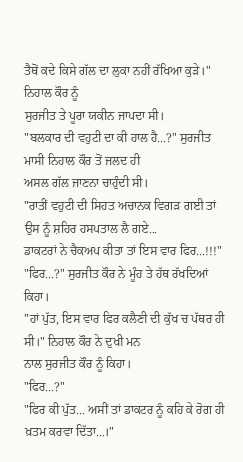ਤੈਥੋਂ ਕਦੇ ਕਿਸੇ ਗੱਲ ਦਾ ਲੁਕਾ ਨਹੀਂ ਰੱਖਿਆ ਕੁੜੇ।" ਨਿਹਾਲ ਕੌਰ ਨੂੰ
ਸੁਰਜੀਤ ਤੇ ਪੂਰਾ ਯਕੀਨ ਜਾਪਦਾ ਸੀ।
"ਬਲਕਾਰ ਦੀ ਵਹੁਟੀ ਦਾ ਕੀ ਹਾਲ ਹੈ...?" ਸੁਰਜੀਤ ਮਾਸੀ ਨਿਹਾਲ ਕੌਰ ਤੋਂ ਜਲਦ ਹੀ
ਅਸਲ ਗੱਲ ਜਾਣਨਾ ਚਾਹੁੰਦੀ ਸੀ।
"ਰਾਤੀਂ ਵਹੁਟੀ ਦੀ ਸਿਹਤ ਅਚਾਨਕ ਵਿਗੜ ਗਈ ਤਾਂ ਉਸ ਨੂੰ ਸ਼ਹਿਰ ਹਸਪਤਾਲ ਲੈ ਗਏ...
ਡਾਕਟਰਾਂ ਨੇ ਚੈਕਅਪ ਕੀਤਾ ਤਾਂ ਇਸ ਵਾਰ ਫਿਰ...!!!"
"ਫਿਰ...?" ਸੁਰਜੀਤ ਕੌਰ ਨੇ ਮੂੰਹ ਤੇ ਹੱਥ ਰੱਖਦਿਆਂ ਕਿਹਾ।
"ਹਾਂ ਪੁੱਤ, ਇਸ ਵਾਰ ਫਿਰ ਕਲੈਣੀ ਦੀ ਕੁੱਖ ਚ ਪੱਥਰ ਹੀ ਸੀ।" ਨਿਹਾਲ ਕੌਰ ਨੇ ਦੁਖੀ ਮਨ
ਨਾਲ ਸੁਰਜੀਤ ਕੌਰ ਨੂੰ ਕਿਹਾ।
"ਫਿਰ...?"
"ਫਿਰ ਕੀ ਪੁੱਤ... ਅਸੀਂ ਤਾਂ ਡਾਕਟਰ ਨੂੰ ਕਹਿ ਕੇ ਰੋਗ ਹੀ ਖ਼ਤਮ ਕਰਵਾ ਦਿੱਤਾ...।"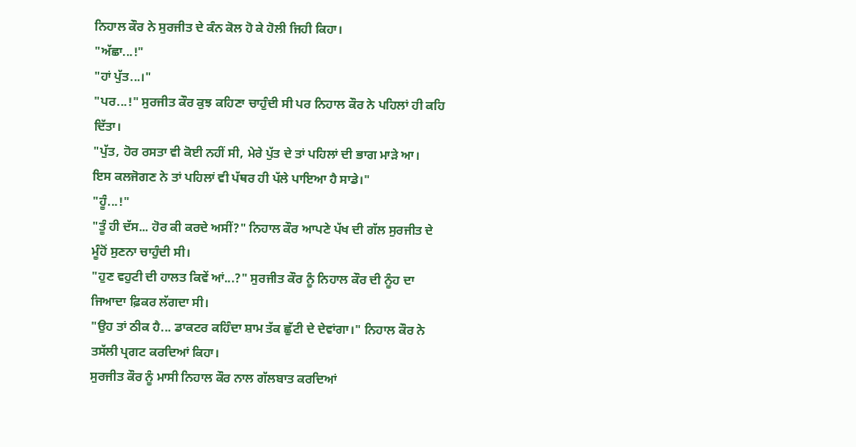ਨਿਹਾਲ ਕੌਰ ਨੇ ਸੁਰਜੀਤ ਦੇ ਕੰਨ ਕੋਲ ਹੋ ਕੇ ਹੋਲੀ ਜਿਹੀ ਕਿਹਾ।
"ਅੱਛਾ...!"
"ਹਾਂ ਪੁੱਤ...।"
"ਪਰ...!" ਸੁਰਜੀਤ ਕੌਰ ਕੁਝ ਕਹਿਣਾ ਚਾਹੁੰਦੀ ਸੀ ਪਰ ਨਿਹਾਲ ਕੌਰ ਨੇ ਪਹਿਲਾਂ ਹੀ ਕਹਿ
ਦਿੱਤਾ।
"ਪੁੱਤ, ਹੋਰ ਰਸਤਾ ਵੀ ਕੋਈ ਨਹੀਂ ਸੀ, ਮੇਰੇ ਪੁੱਤ ਦੇ ਤਾਂ ਪਹਿਲਾਂ ਦੀ ਭਾਗ ਮਾੜੇ ਆ।
ਇਸ ਕਲਜੋਗਣ ਨੇ ਤਾਂ ਪਹਿਲਾਂ ਵੀ ਪੱਥਰ ਹੀ ਪੱਲੇ ਪਾਇਆ ਹੈ ਸਾਡੇ।"
"ਹੂੰ...!"
"ਤੂੰ ਹੀ ਦੱਸ... ਹੋਰ ਕੀ ਕਰਦੇ ਅਸੀਂ?" ਨਿਹਾਲ ਕੌਰ ਆਪਣੇ ਪੱਖ ਦੀ ਗੱਲ ਸੁਰਜੀਤ ਦੇ
ਮੂੰਹੋਂ ਸੁਣਨਾ ਚਾਹੁੰਦੀ ਸੀ।
"ਹੁਣ ਵਹੁਟੀ ਦੀ ਹਾਲਤ ਕਿਵੇਂ ਆਂ...?" ਸੁਰਜੀਤ ਕੌਰ ਨੂੰ ਨਿਹਾਲ ਕੌਰ ਦੀ ਨੂੰਹ ਦਾ
ਜਿਆਦਾ ਫ਼ਿਕਰ ਲੱਗਦਾ ਸੀ।
"ਉਹ ਤਾਂ ਠੀਕ ਹੈ... ਡਾਕਟਰ ਕਹਿੰਦਾ ਸ਼ਾਮ ਤੱਕ ਛੁੱਟੀ ਦੇ ਦੇਵਾਂਗਾ।" ਨਿਹਾਲ ਕੌਰ ਨੇ
ਤਸੱਲੀ ਪ੍ਰਗਟ ਕਰਦਿਆਂ ਕਿਹਾ।
ਸੁਰਜੀਤ ਕੌਰ ਨੂੰ ਮਾਸੀ ਨਿਹਾਲ ਕੌਰ ਨਾਲ ਗੱਲਬਾਤ ਕਰਦਿਆਂ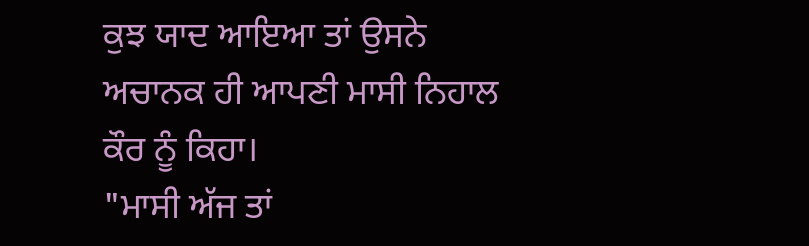ਕੁਝ ਯਾਦ ਆਇਆ ਤਾਂ ਉਸਨੇ
ਅਚਾਨਕ ਹੀ ਆਪਣੀ ਮਾਸੀ ਨਿਹਾਲ ਕੌਰ ਨੂੰ ਕਿਹਾ।
"ਮਾਸੀ ਅੱਜ ਤਾਂ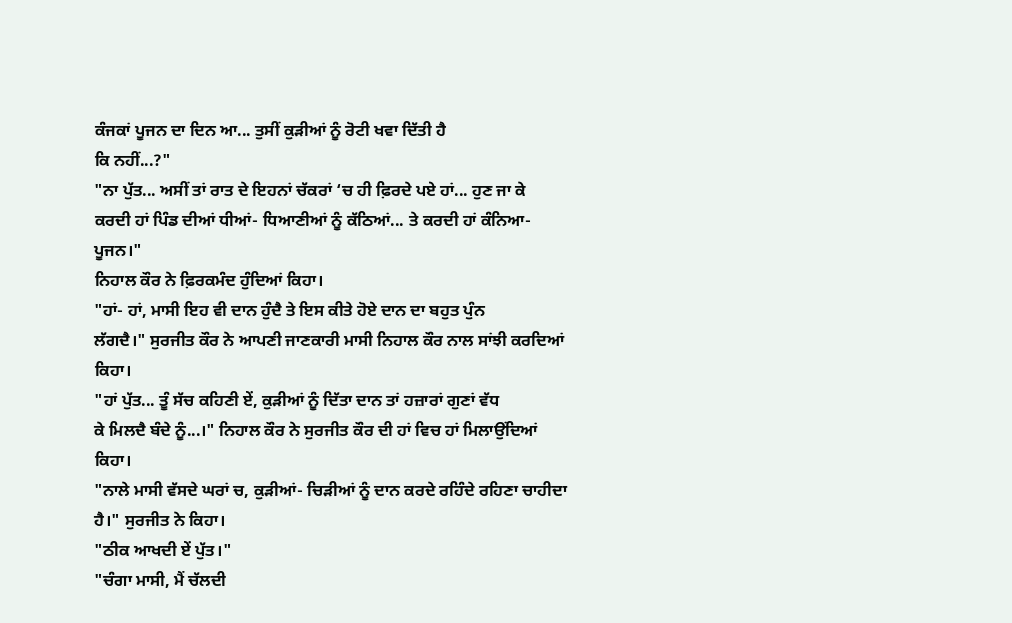ਕੰਜਕਾਂ ਪੂਜਨ ਦਾ ਦਿਨ ਆ... ਤੁਸੀਂ ਕੁੜੀਆਂ ਨੂੰ ਰੋਟੀ ਖਵਾ ਦਿੱਤੀ ਹੈ
ਕਿ ਨਹੀਂ...?"
"ਨਾ ਪੁੱਤ... ਅਸੀਂ ਤਾਂ ਰਾਤ ਦੇ ਇਹਨਾਂ ਚੱਕਰਾਂ ‘ਚ ਹੀ ਫ਼ਿਰਦੇ ਪਏ ਹਾਂ... ਹੁਣ ਜਾ ਕੇ
ਕਰਦੀ ਹਾਂ ਪਿੰਡ ਦੀਆਂ ਧੀਆਂ- ਧਿਆਣੀਆਂ ਨੂੰ ਕੱਠਿਆਂ... ਤੇ ਕਰਦੀ ਹਾਂ ਕੰਨਿਆ- ਪੂਜਨ।"
ਨਿਹਾਲ ਕੌਰ ਨੇ ਫ਼ਿਰਕਮੰਦ ਹੁੰਦਿਆਂ ਕਿਹਾ।
"ਹਾਂ- ਹਾਂ, ਮਾਸੀ ਇਹ ਵੀ ਦਾਨ ਹੁੰਦੈ ਤੇ ਇਸ ਕੀਤੇ ਹੋਏ ਦਾਨ ਦਾ ਬਹੁਤ ਪੁੰਨ
ਲੱਗਦੈ।" ਸੁਰਜੀਤ ਕੌਰ ਨੇ ਆਪਣੀ ਜਾਣਕਾਰੀ ਮਾਸੀ ਨਿਹਾਲ ਕੌਰ ਨਾਲ ਸਾਂਝੀ ਕਰਦਿਆਂ ਕਿਹਾ।
"ਹਾਂ ਪੁੱਤ... ਤੂੰ ਸੱਚ ਕਹਿਣੀ ਏਂ, ਕੁੜੀਆਂ ਨੂੰ ਦਿੱਤਾ ਦਾਨ ਤਾਂ ਹਜ਼ਾਰਾਂ ਗੁਣਾਂ ਵੱਧ
ਕੇ ਮਿਲਦੈ ਬੰਦੇ ਨੂੰ...।" ਨਿਹਾਲ ਕੌਰ ਨੇ ਸੁਰਜੀਤ ਕੌਰ ਦੀ ਹਾਂ ਵਿਚ ਹਾਂ ਮਿਲਾਉਂਦਿਆਂ
ਕਿਹਾ।
"ਨਾਲੇ ਮਾਸੀ ਵੱਸਦੇ ਘਰਾਂ ਚ, ਕੁੜੀਆਂ- ਚਿੜੀਆਂ ਨੂੰ ਦਾਨ ਕਰਦੇ ਰਹਿੰਦੇ ਰਹਿਣਾ ਚਾਹੀਦਾ
ਹੈ।" ਸੁਰਜੀਤ ਨੇ ਕਿਹਾ।
"ਠੀਕ ਆਖਦੀ ਏਂ ਪੁੱਤ।"
"ਚੰਗਾ ਮਾਸੀ, ਮੈਂ ਚੱਲਦੀ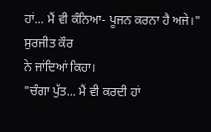ਹਾਂ... ਮੈਂ ਵੀ ਕੰਨਿਆ- ਪੂਜਨ ਕਰਨਾ ਹੈ ਅਜੇ।" ਸੁਰਜੀਤ ਕੌਰ
ਨੇ ਜਾਂਦਿਆਂ ਕਿਹਾ।
"ਚੰਗਾ ਪੁੱਤ... ਮੈਂ ਵੀ ਕਰਦੀ ਹਾਂ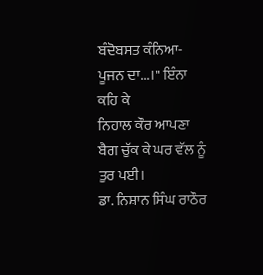ਬੰਦੋਬਸਤ ਕੰਨਿਆ- ਪੂਜਨ ਦਾ...।" ਇੰਨਾ ਕਹਿ ਕੇ
ਨਿਹਾਲ ਕੌਰ ਆਪਣਾ ਬੈਗ ਚੁੱਕ ਕੇ ਘਰ ਵੱਲ ਨੂੰ ਤੁਰ ਪਈ।
ਡਾ. ਨਿਸ਼ਾਨ ਸਿੰਘ ਰਾਠੌਰ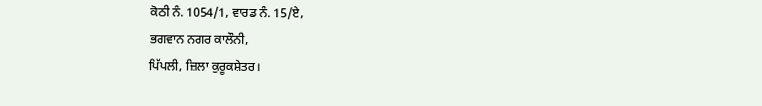ਕੋਠੀ ਨੰ. 1054/1, ਵਾਰਡ ਨੰ. 15/ਏ,
ਭਗਵਾਨ ਨਗਰ ਕਾਲੌਨੀ,
ਪਿੱਪਲੀ, ਜ਼ਿਲਾ ਕੁਰੂਕਸ਼ੇਤਰ।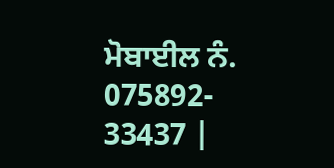ਮੋਬਾਈਲ ਨੰ. 075892- 33437 |